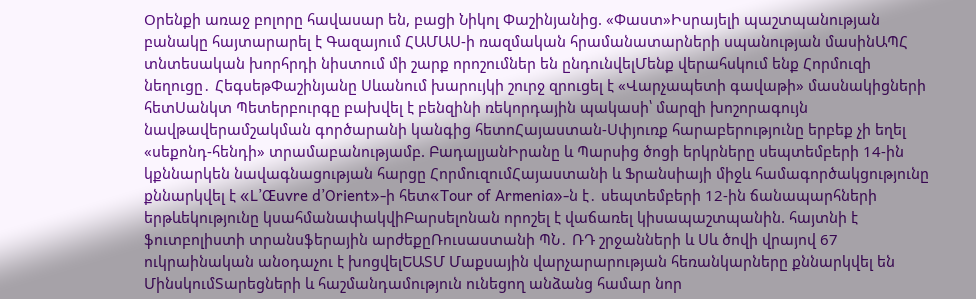Oրենքի առաջ բոլորը հավասար են, բացի Նիկոլ Փաշինյանից. «Փաստ»Իսրայելի պաշտպանության բանակը հայտարարել է Գազայում ՀԱՄԱՍ-ի ռազմական հրամանատարների սպանության մասինԱՊՀ տնտեսական խորհրդի նիստում մի շարք որոշումներ են ընդունվելՄենք վերահսկում ենք Հորմուզի նեղուցը․ ՀեգսեթՓաշինյանը Սևանում խարույկի շուրջ զրուցել է «Վարչապետի գավաթի» մասնակիցների հետՍանկտ Պետերբուրգը բախվել է բենզինի ռեկորդային պակասի՝ մարզի խոշորագույն նավթավերամշակման գործարանի կանգից հետոՀայաստան-Սփյուռք հարաբերությունը երբեք չի եղել «սեքոնդ-հենդի» տրամաբանությամբ. ԲադալյանԻրանը և Պարսից ծոցի երկրները սեպտեմբերի 14-ին կքննարկեն նավագնացության հարցը ՀորմուզումՀայաստանի և Ֆրանսիայի միջև համագործակցությունը քննարկվել է «L’Œuvre d’Orient»-ի հետ«Tour of Armenia»-ն է․ սեպտեմբերի 12-ին ճանապարհների երթևեկությունը կսահմանափակվիԲարսելոնան որոշել է վաճառել կիսապաշտպանին. հայտնի է ֆուտբոլիստի տրանսֆերային արժեքըՌուսաստանի ՊՆ․ ՌԴ շրջանների և Սև ծովի վրայով 67 ուկրաինական անօդաչու է խոցվելԵԱՏՄ Մաքսային վարչարարության հեռանկարները քննարկվել են ՄինսկումՏարեցների և հաշմանդամություն ունեցող անձանց համար նոր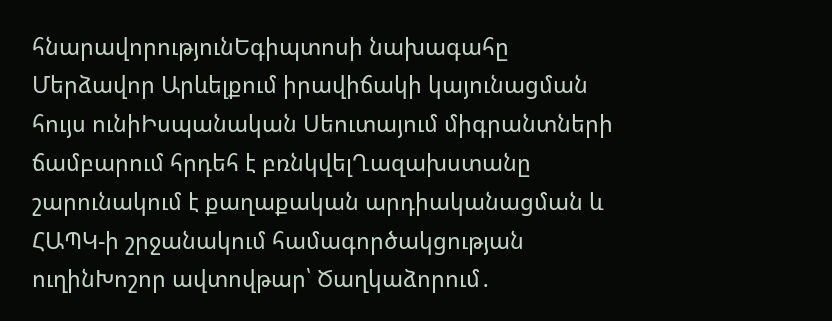հնարավորությունԵգիպտոսի նախագահը Մերձավոր Արևելքում իրավիճակի կայունացման հույս ունիԻսպանական Սեուտայում միգրանտների ճամբարում հրդեհ է բռնկվելՂազախստանը շարունակում է քաղաքական արդիականացման և ՀԱՊԿ-ի շրջանակում համագործակցության ուղինԽոշոր ավտովթար՝ Ծաղկաձորում․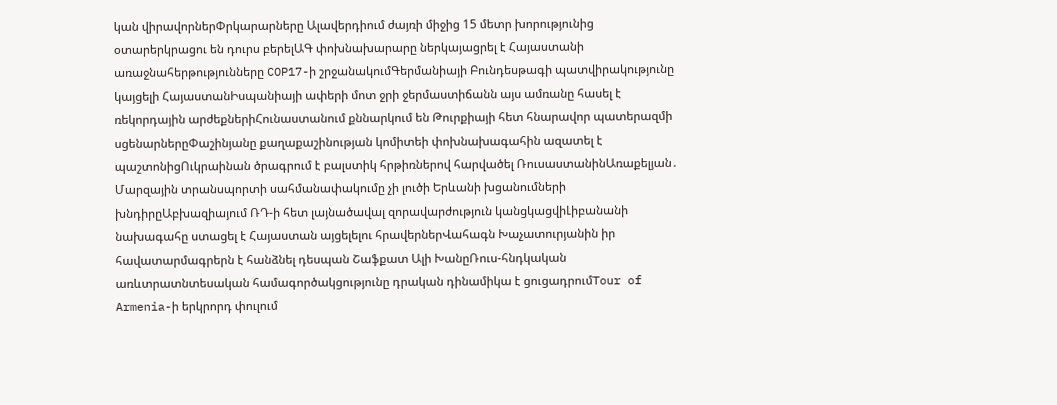կան վիրավորներՓրկարարները Ալավերդիում ժայռի միջից 15 մետր խորությունից օտարերկրացու են դուրս բերելԱԳ փոխնախարարը ներկայացրել է Հայաստանի առաջնահերթությունները COP17-ի շրջանակումԳերմանիայի Բունդեսթագի պատվիրակությունը կայցելի ՀայաստանԻսպանիայի ափերի մոտ ջրի ջերմաստիճանն այս ամռանը հասել է ռեկորդային արժեքներիՀունաստանում քննարկում են Թուրքիայի հետ հնարավոր պատերազմի սցենարներըՓաշինյանը քաղաքաշինության կոմիտեի փոխնախագահին ազատել է պաշտոնիցՈւկրաինան ծրագրում է բալստիկ հրթիռներով հարվածել ՌուսաստանինԱռաքելյան․ Մարզային տրանսպորտի սահմանափակումը չի լուծի Երևանի խցանումների խնդիրըԱբխազիայում ՌԴ-ի հետ լայնածավալ զորավարժություն կանցկացվիԼիբանանի նախագահը ստացել է Հայաստան այցելելու հրավերներՎահագն Խաչատուրյանին իր հավատարմագրերն է հանձնել դեսպան Շաֆքատ Ալի ԽանըՌուս-հնդկական առևտրատնտեսական համագործակցությունը դրական դինամիկա է ցուցադրումTour of Armenia-ի երկրորդ փուլում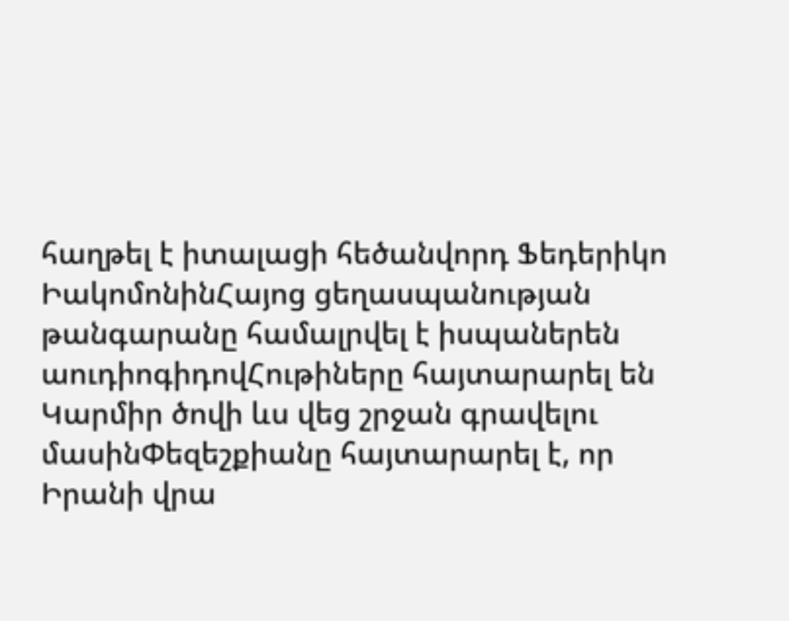հաղթել է իտալացի հեծանվորդ Ֆեդերիկո ԻակոմոնինՀայոց ցեղասպանության թանգարանը համալրվել է իսպաներեն աուդիոգիդովՀութիները հայտարարել են Կարմիր ծովի ևս վեց շրջան գրավելու մասինՓեզեշքիանը հայտարարել է, որ Իրանի վրա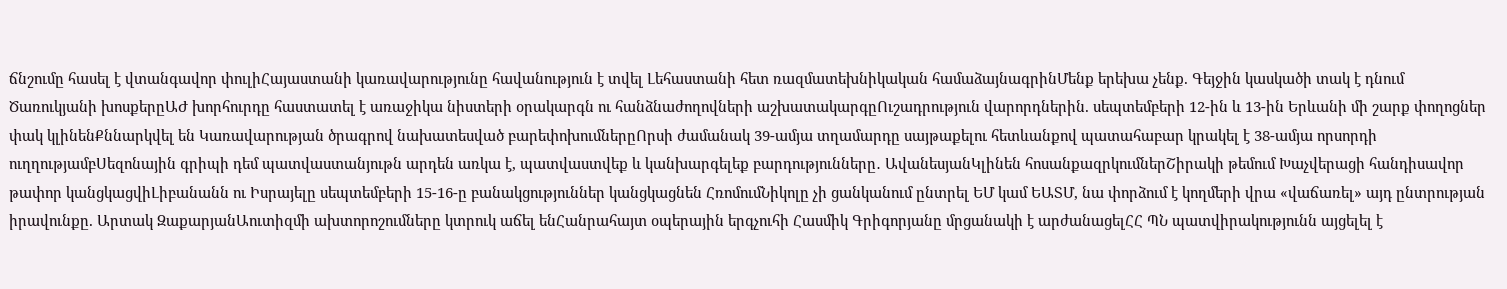ճնշումը հասել է վտանգավոր փուլիՀայաստանի կառավարությունը հավանություն է տվել Լեհաստանի հետ ռազմատեխնիկական համաձայնագրինՄենք երեխա չենք. Գեյջին կասկածի տակ է դնում Ծառուկյանի խոսքերըԱԺ խորհուրդը հաստատել է առաջիկա նիստերի օրակարգն ու հանձնաժողովների աշխատակարգըՈւշադրություն վարորդներին. սեպտեմբերի 12-ին և 13-ին Երևանի մի շարք փողոցներ փակ կլինենՔննարկվել են Կառավարության ծրագրով նախատեսված բարեփոխումներըՈրսի ժամանակ 39-ամյա տղամարդը սայթաքելու հետևանքով պատահաբար կրակել է 38-ամյա որսորդի ուղղությամբՍեզոնային գրիպի դեմ պատվաստանյութն արդեն առկա է, պատվաստվեք և կանխարգելեք բարդությունները․ ԱվանեսյանԿլինեն հոսանքազրկումներՇիրակի թեմում Խաչվերացի հանդիսավոր թափոր կանցկացվիԼիբանանն ու Իսրայելը սեպտեմբերի 15-16-ը բանակցություններ կանցկացնեն ՀռոմումՆիկոլը չի ցանկանում ընտրել ԵՄ կամ ԵԱՏՄ, նա փորձում է կողմերի վրա «վաճառել» այդ ընտրության իրավունքը. Արտակ ԶաքարյանԱուտիզմի ախտորոշումները կտրուկ աճել ենՀանրահայտ օպերային երգչուհի Հասմիկ Գրիգորյանը մրցանակի է արժանացելՀՀ ՊՆ պատվիրակությունն այցելել է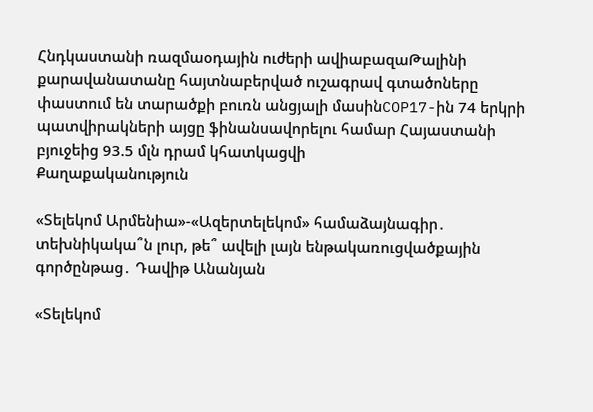Հնդկաստանի ռազմաօդային ուժերի ավիաբազաԹալինի քարավանատանը հայտնաբերված ուշագրավ գտածոները փաստում են տարածքի բուռն անցյալի մասինCOP17-ին 74 երկրի պատվիրակների այցը ֆինանսավորելու համար Հայաստանի բյուջեից 93.5 մլն դրամ կհատկացվի
Քաղաքականություն

«Տելեկոմ Արմենիա»-«Ազերտելեկոմ» համաձայնագիր․ տեխնիկակա՞ն լուր, թե՞ ավելի լայն ենթակառուցվածքային գործընթաց․ Դավիթ Անանյան

«Տելեկոմ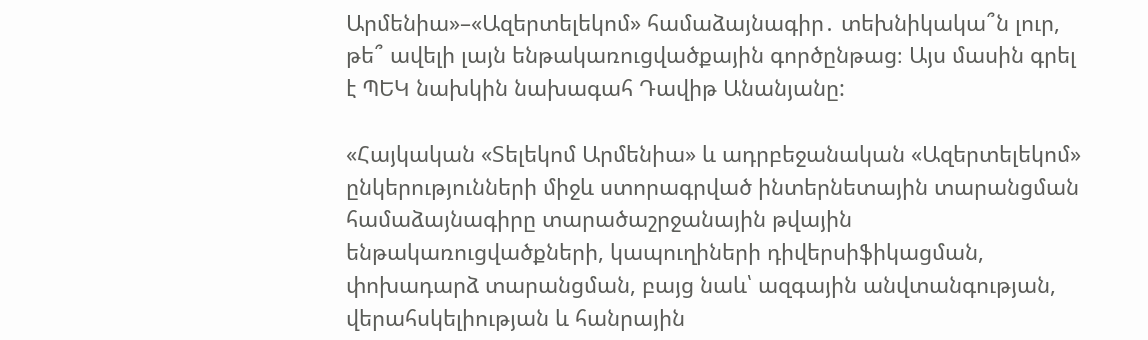Արմենիա»–«Ազերտելեկոմ» համաձայնագիր․ տեխնիկակա՞ն լուր, թե՞ ավելի լայն ենթակառուցվածքային գործընթաց։ Այս մասին գրել է ՊԵԿ նախկին նախագահ Դավիթ Անանյանը:

«Հայկական «Տելեկոմ Արմենիա» և ադրբեջանական «Ազերտելեկոմ» ընկերությունների միջև ստորագրված ինտերնետային տարանցման համաձայնագիրը տարածաշրջանային թվային ենթակառուցվածքների, կապուղիների դիվերսիֆիկացման, փոխադարձ տարանցման, բայց նաև՝ ազգային անվտանգության, վերահսկելիության և հանրային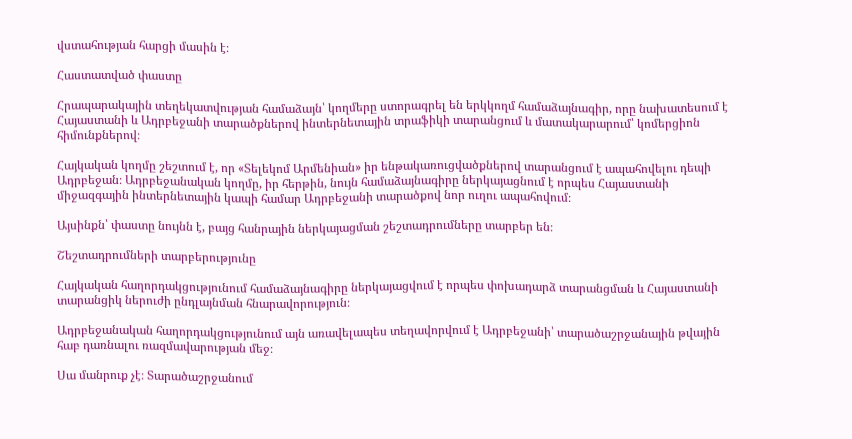վստահության հարցի մասին է։

Հաստատված փաստը

Հրապարակային տեղեկատվության համաձայն՝ կողմերը ստորագրել են երկկողմ համաձայնագիր, որը նախատեսում է Հայաստանի և Ադրբեջանի տարածքներով ինտերնետային տրաֆիկի տարանցում և մատակարարում՝ կոմերցիոն հիմունքներով։

Հայկական կողմը շեշտում է, որ «Տելեկոմ Արմենիան» իր ենթակառուցվածքներով տարանցում է ապահովելու դեպի Ադրբեջան։ Ադրբեջանական կողմը, իր հերթին, նույն համաձայնագիրը ներկայացնում է որպես Հայաստանի միջազգային ինտերնետային կապի համար Ադրբեջանի տարածքով նոր ուղու ապահովում։

Այսինքն՝ փաստը նույնն է, բայց հանրային ներկայացման շեշտադրումները տարբեր են։

Շեշտադրումների տարբերությունը

Հայկական հաղորդակցությունում համաձայնագիրը ներկայացվում է որպես փոխադարձ տարանցման և Հայաստանի տարանցիկ ներուժի ընդլայնման հնարավորություն։

Ադրբեջանական հաղորդակցությունում այն առավելապես տեղավորվում է Ադրբեջանի՝ տարածաշրջանային թվային հաբ դառնալու ռազմավարության մեջ։

Սա մանրուք չէ։ Տարածաշրջանում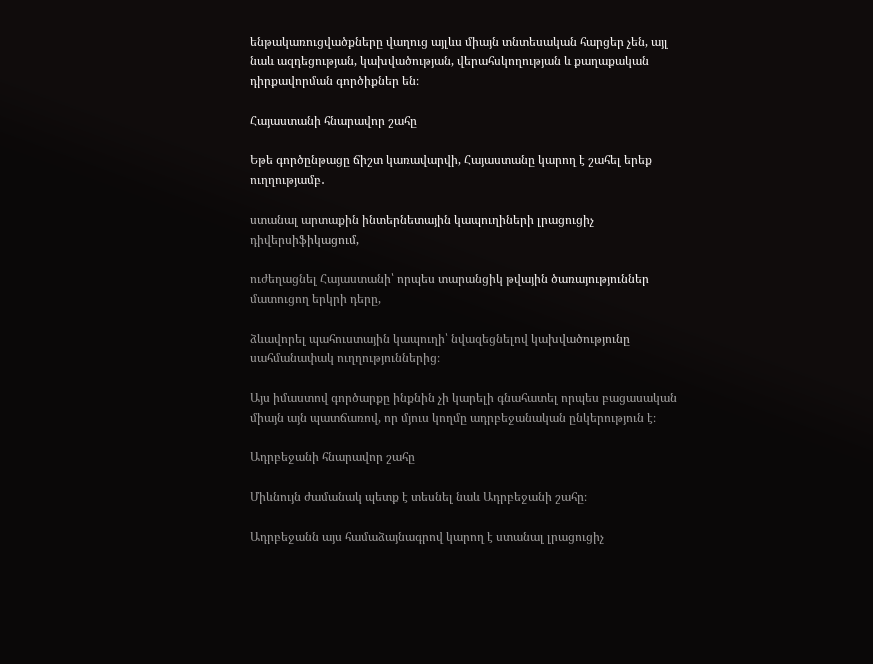ենթակառուցվածքները վաղուց այլևս միայն տնտեսական հարցեր չեն, այլ նաև ազդեցության, կախվածության, վերահսկողության և քաղաքական դիրքավորման գործիքներ են։

Հայաստանի հնարավոր շահը

Եթե գործընթացը ճիշտ կառավարվի, Հայաստանը կարող է շահել երեք ուղղությամբ․

ստանալ արտաքին ինտերնետային կապուղիների լրացուցիչ դիվերսիֆիկացում,

ուժեղացնել Հայաստանի՝ որպես տարանցիկ թվային ծառայություններ մատուցող երկրի դերը,

ձևավորել պահուստային կապուղի՝ նվազեցնելով կախվածությունը սահմանափակ ուղղություններից։

Այս իմաստով գործարքը ինքնին չի կարելի գնահատել որպես բացասական միայն այն պատճառով, որ մյուս կողմը ադրբեջանական ընկերություն է։

Ադրբեջանի հնարավոր շահը

Միևնույն ժամանակ պետք է տեսնել նաև Ադրբեջանի շահը։

Ադրբեջանն այս համաձայնագրով կարող է ստանալ լրացուցիչ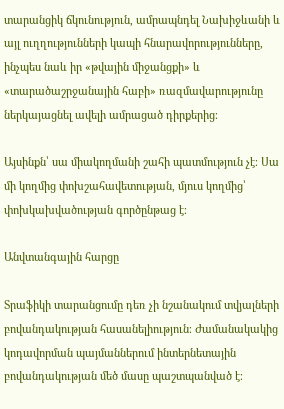տարանցիկ ճկունություն, ամրապնդել Նախիջևանի և այլ ուղղությունների կապի հնարավորությունները, ինչպես նաև իր «թվային միջանցքի» և «տարածաշրջանային հաբի» ռազմավարությունը ներկայացնել ավելի ամրացած դիրքերից։

Այսինքն՝ սա միակողմանի շահի պատմություն չէ։ Սա մի կողմից փոխշահավետության, մյուս կողմից՝ փոխկախվածության գործընթաց է։

Անվտանգային հարցը

Տրաֆիկի տարանցումը դեռ չի նշանակում տվյալների բովանդակության հասանելիություն։ Ժամանակակից կոդավորման պայմաններում ինտերնետային բովանդակության մեծ մասը պաշտպանված է։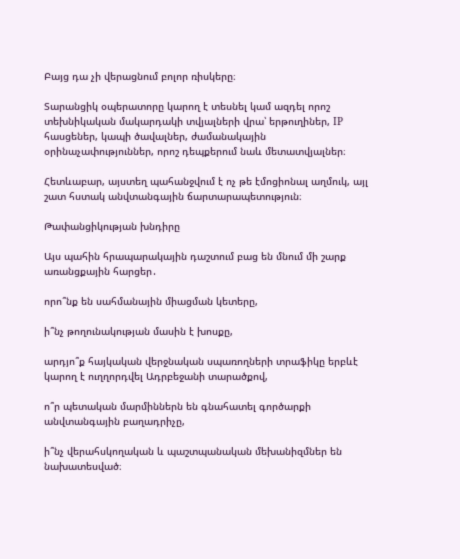Բայց դա չի վերացնում բոլոր ռիսկերը։

Տարանցիկ օպերատորը կարող է տեսնել կամ ազդել որոշ տեխնիկական մակարդակի տվյալների վրա՝ երթուղիներ, IP հասցեներ, կապի ծավալներ, ժամանակային օրինաչափություններ, որոշ դեպքերում նաև մետատվյալներ։

Հետևաբար, այստեղ պահանջվում է ոչ թե էմոցիոնալ աղմուկ, այլ շատ հստակ անվտանգային ճարտարապետություն։

Թափանցիկության խնդիրը

Այս պահին հրապարակային դաշտում բաց են մնում մի շարք առանցքային հարցեր․

որո՞նք են սահմանային միացման կետերը,

ի՞նչ թողունակության մասին է խոսքը,

արդյո՞ք հայկական վերջնական սպառողների տրաֆիկը երբևէ կարող է ուղղորդվել Ադրբեջանի տարածքով,

ո՞ր պետական մարմիններն են գնահատել գործարքի անվտանգային բաղադրիչը,

ի՞նչ վերահսկողական և պաշտպանական մեխանիզմներ են նախատեսված։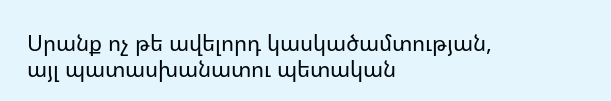Սրանք ոչ թե ավելորդ կասկածամտության, այլ պատասխանատու պետական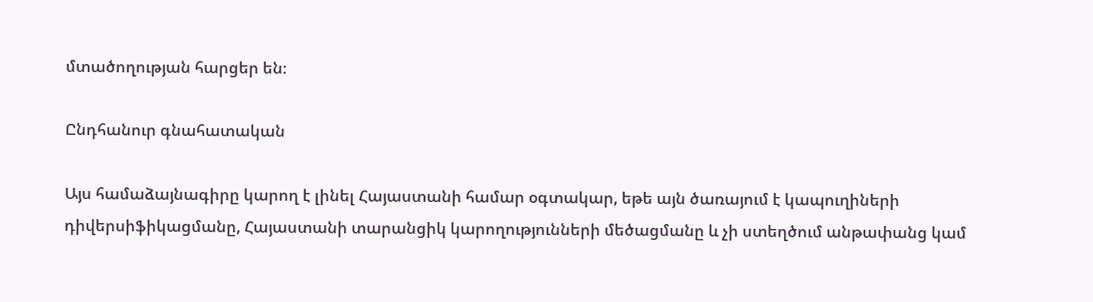մտածողության հարցեր են։

Ընդհանուր գնահատական

Այս համաձայնագիրը կարող է լինել Հայաստանի համար օգտակար, եթե այն ծառայում է կապուղիների դիվերսիֆիկացմանը, Հայաստանի տարանցիկ կարողությունների մեծացմանը և չի ստեղծում անթափանց կամ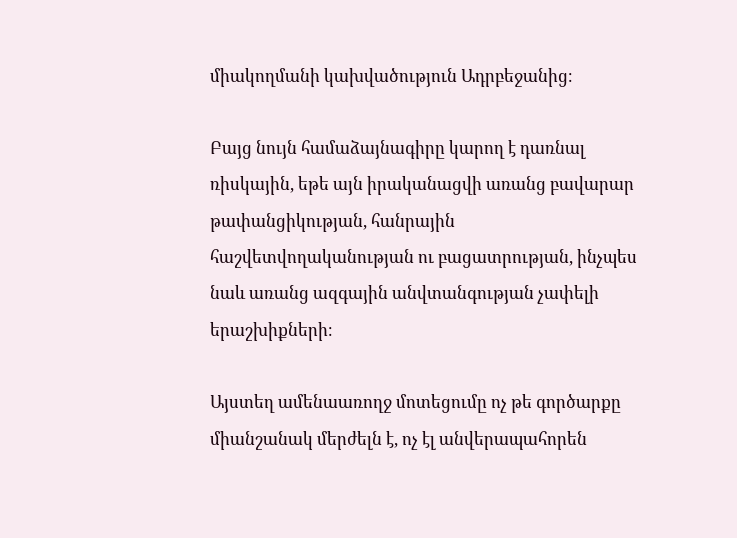միակողմանի կախվածություն Ադրբեջանից։

Բայց նույն համաձայնագիրը կարող է դառնալ ռիսկային, եթե այն իրականացվի առանց բավարար թափանցիկության, հանրային հաշվետվողականության ու բացատրության, ինչպես նաև առանց ազգային անվտանգության չափելի երաշխիքների։

Այստեղ ամենաառողջ մոտեցումը ոչ թե գործարքը միանշանակ մերժելն է, ոչ էլ անվերապահորեն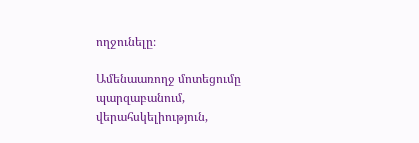ողջունելը։

Ամենաառողջ մոտեցումը պարզաբանում, վերահսկելիություն,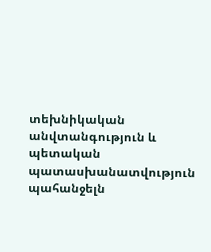տեխնիկական անվտանգություն և պետական պատասխանատվություն պահանջելն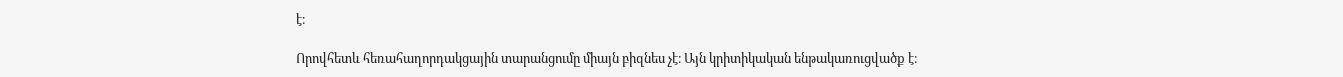է։

Որովհետև հեռահաղորդակցային տարանցումը միայն բիզնես չէ։ Այն կրիտիկական ենթակառուցվածք է։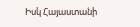Իսկ Հայաստանի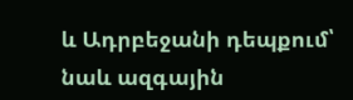և Ադրբեջանի դեպքում՝ նաև ազգային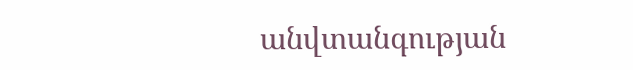անվտանգության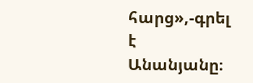հարց»,-գրել է Անանյանը։